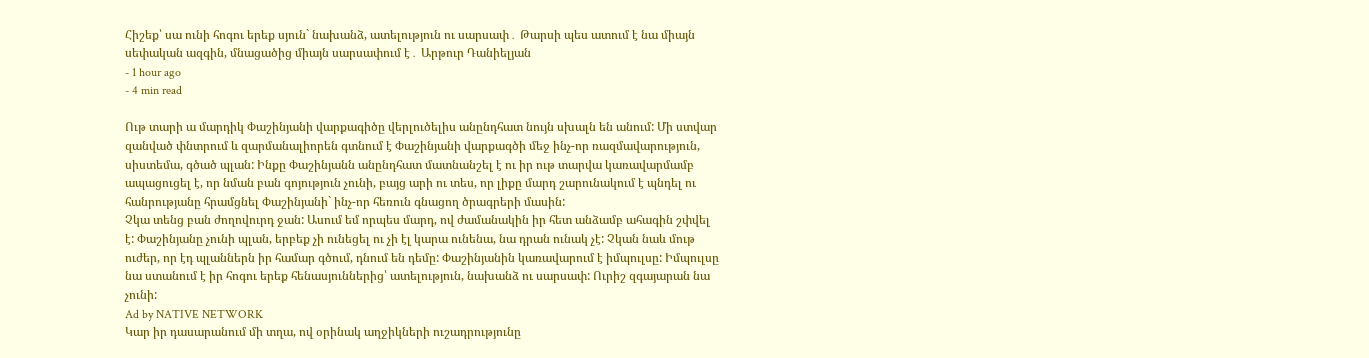Հիշեք՝ սա ունի հոգու երեք սյուն` նախանձ, ատելություն ու սարսափ․ Թարսի պես ատում է նա միայն սեփական ազգին, մնացածից միայն սարսափում է․ Արթուր Դանիելյան
- 1 hour ago
- 4 min read

Ութ տարի ա մարդիկ Փաշինյանի վարքագիծը վերլուծելիս անընդհատ նույն սխալն են անում: Մի ստվար զանված փնտրում և զարմանալիորեն գտնում է Փաշինյանի վարքագծի մեջ ինչ-որ ռազմավարություն, սիստեմա, գծած պլան: Ինքը Փաշինյանն անընդհատ մատնանշել է ու իր ութ տարվա կառավարմամբ ապացուցել է, որ նման բան գոյություն չունի, բայց արի ու տես, որ լիքը մարդ շարունակում է պնդել ու հանրությանը հրամցնել Փաշինյանի` ինչ-որ հեռուն գնացող ծրագրերի մասին:
Չկա տենց բան ժողովուրդ ջան: Ասում եմ որպես մարդ, ով ժամանակին իր հետ անձամբ ահագին շփվել է: Փաշինյանը չունի պլան, երբեք չի ունեցել ու չի էլ կարա ունենա, նա դրան ունակ չէ: Չկան նաև մութ ուժեր, որ էդ պլաններն իր համար գծում, դնում են դեմը: Փաշինյանին կառավարում է իմպուլսը: Իմպուլսը նա ստանում է իր հոգու երեք հենասյուններից՝ ատելություն, նախանձ ու սարսափ: Ուրիշ զգայարան նա չունի:
Ad by NATIVE NETWORK
Կար իր դասարանում մի տղա, ով օրինակ աղջիկների ուշադրությունը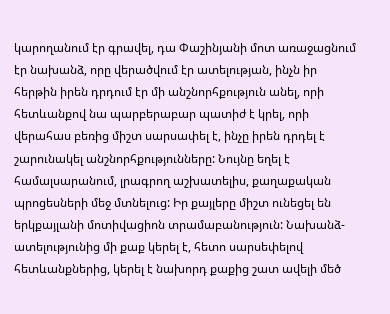կարողանում էր գրավել, դա Փաշինյանի մոտ առաջացնում էր նախանձ, որը վերածվում էր ատելության, ինչն իր հերթին իրեն դրդում էր մի անշնորհքություն անել, որի հետևանքով նա պարբերաբար պատիժ է կրել, որի վերահաս բեռից միշտ սարսափել է, ինչը իրեն դրդել է շարունակել անշնորհքությունները: Նույնը եղել է համալսարանում, լրագրող աշխատելիս, քաղաքական պրոցեսների մեջ մտնելուց: Իր քայլերը միշտ ունեցել են երկքայլանի մոտիվացիոն տրամաբանություն: Նախանձ-ատելությունից մի քաք կերել է, հետո սարսեփելով հետևանքներից, կերել է նախորդ քաքից շատ ավելի մեծ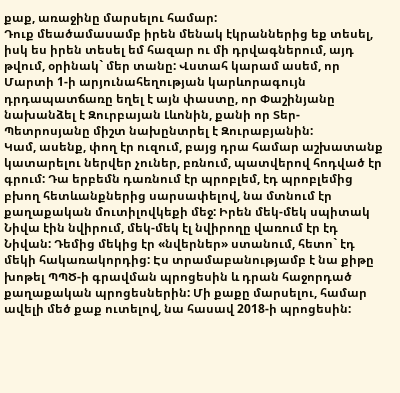քաք, առաջինը մարսելու համար:
Դուք մեածամասամբ իրեն մենակ էկրաններից եք տեսել, իսկ ես իրեն տեսել եմ հազար ու մի դրվագներում, այդ թվում, օրինակ` մեր տանը: Վստահ կարամ ասեմ, որ Մարտի 1-ի արյունահեղության կարևորագույն դրդապատճառը եղել է այն փաստը, որ Փաշինյանը նախանձել է Զուրբայան Լևոնին, քանի որ Տեր-Պետրոսյանը միշտ նախընտրել է Զուրաբյանին:
Կամ, ասենք, փող էր ուզում, բայց դրա համար աշխատանք կատարելու ներվեր չուներ, բռնում, պատվերով հոդված էր գրում: Դա երբեմն դառնում էր պրոբլեմ, էդ պրոբլեմից բխող հետևանքներից սարսափելով, նա մտնում էր քաղաքական մուտիլովկեքի մեջ: Իրեն մեկ-մեկ սպիտակ Նիվա էին նվիրում, մեկ-մեկ էլ նվիրողը վառում էր էդ Նիվան: Դեմից մեկից էր «նվերներ» ստանում, հետո` էդ մեկի հակառակորդից: Էս տրամաբանությամբ է նա քիթը խոթել ՊՊԾ-ի գրավման պրոցեսին և դրան հաջորդած քաղաքական պրոցեսներին: Մի քաքը մարսելու, համար ավելի մեծ քաք ուտելով, նա հասավ 2018-ի պրոցեսին: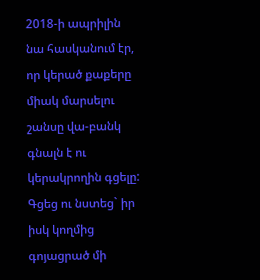2018-ի ապրիլին նա հասկանում էր, որ կերած քաքերը միակ մարսելու շանսը վա-բանկ գնալն է ու կերակրողին գցելը: Գցեց ու նստեց` իր իսկ կողմից գոյացրած մի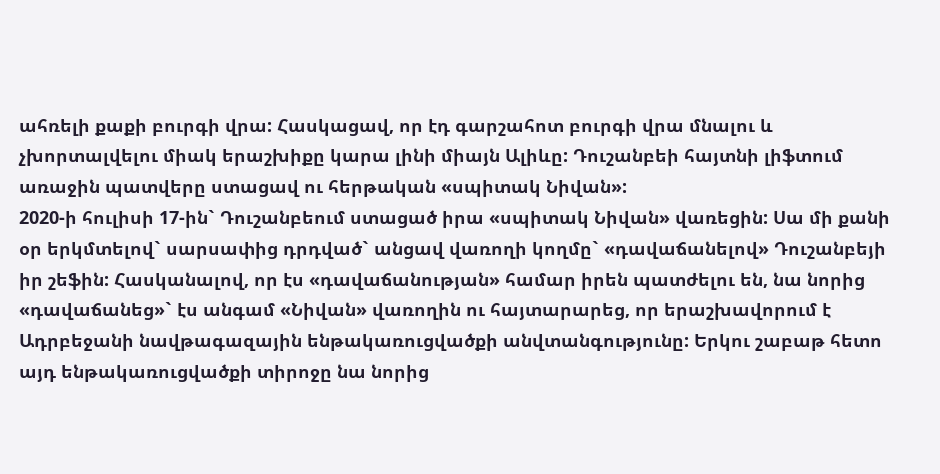ահռելի քաքի բուրգի վրա: Հասկացավ, որ էդ գարշահոտ բուրգի վրա մնալու և չխորտալվելու միակ երաշխիքը կարա լինի միայն Ալիևը: Դուշանբեի հայտնի լիֆտում առաջին պատվերը ստացավ ու հերթական «սպիտակ Նիվան»:
2020-ի հուլիսի 17-ին` Դուշանբեում ստացած իրա «սպիտակ Նիվան» վառեցին: Սա մի քանի օր երկմտելով` սարսափից դրդված` անցավ վառողի կողմը` «դավաճանելով» Դուշանբեյի իր շեֆին: Հասկանալով, որ էս «դավաճանության» համար իրեն պատժելու են, նա նորից «դավաճանեց»` էս անգամ «Նիվան» վառողին ու հայտարարեց, որ երաշխավորում է Ադրբեջանի նավթագազային ենթակառուցվածքի անվտանգությունը: Երկու շաբաթ հետո այդ ենթակառուցվածքի տիրոջը նա նորից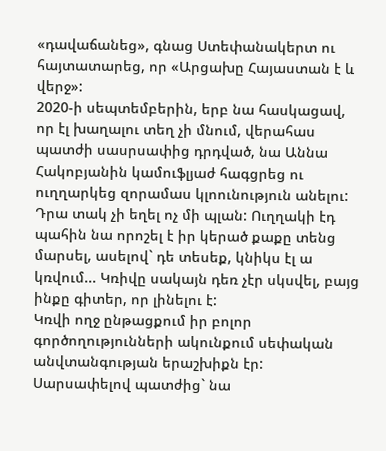«դավաճանեց», գնաց Ստեփանակերտ ու հայտատարեց, որ «Արցախը Հայաստան է և վերջ»:
2020-ի սեպտեմբերին, երբ նա հասկացավ, որ էլ խաղալու տեղ չի մնում, վերահաս պատժի սասրսափից դրդված, նա Աննա Հակոբյանին կամուֆլյաժ հագցրեց ու ուղղարկեց զորամաս կլոունություն անելու: Դրա տակ չի եղել ոչ մի պլան: Ուղղակի էդ պահին նա որոշել է իր կերած քաքը տենց մարսել, ասելով` դե տեսեք, կնիկս էլ ա կռվում... Կռիվը սակայն դեռ չէր սկսվել, բայց ինքը գիտեր, որ լինելու է:
Կռվի ողջ ընթացքում իր բոլոր գործողությունների ակունքում սեփական անվտանգության երաշխիքն էր: Սարսափելով պատժից` նա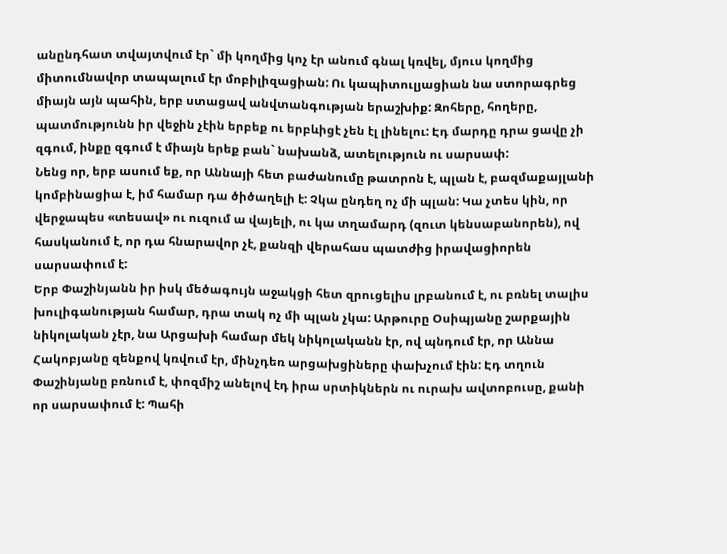անընդհատ տվայտվում էր` մի կողմից կոչ էր անում գնալ կռվել, մյուս կողմից միտումնավոր տապալում էր մոբիլիզացիան: Ու կապիտուլյացիան նա ստորագրեց միայն այն պահին, երբ ստացավ անվտանգության երաշխիք: Զոհերը, հողերը, պատմությունն իր վեջին չէին երբեք ու երբևիցէ չեն էլ լինելու: Էդ մարդը դրա ցավը չի զգում, ինքը զգում է միայն երեք բան` նախանձ, ատելություն ու սարսափ:
Նենց որ, երբ ասում եք, որ Աննայի հետ բաժանումը թատրոն է, պլան է, բազմաքայլանի կոմբինացիա է, իմ համար դա ծիծաղելի է: Չկա ընդեղ ոչ մի պլան: Կա չտես կին, որ վերջապես «տեսավ» ու ուզում ա վայելի, ու կա տղամարդ (զուտ կենսաբանորեն), ով հասկանում է, որ դա հնարավոր չէ, քանզի վերահաս պատժից իրավացիորեն սարսափում է:
Երբ Փաշինյանն իր իսկ մեծագույն աջակցի հետ զրուցելիս լրբանում է, ու բռնել տալիս խուլիգանության համար, դրա տակ ոչ մի պլան չկա: Արթուրը Օսիպյանը շարքային նիկոլական չէր, նա Արցախի համար մեկ նիկոլականն էր, ով պնդում էր, որ Աննա Հակոբյանը զենքով կռվում էր, մինչդեռ արցախցիները փախչում էին: Էդ տղուն Փաշինյանը բռնում է, փոզմիշ անելով էդ իրա սրտիկներն ու ուրախ ավտոբուսը, քանի որ սարսափում է: Պահի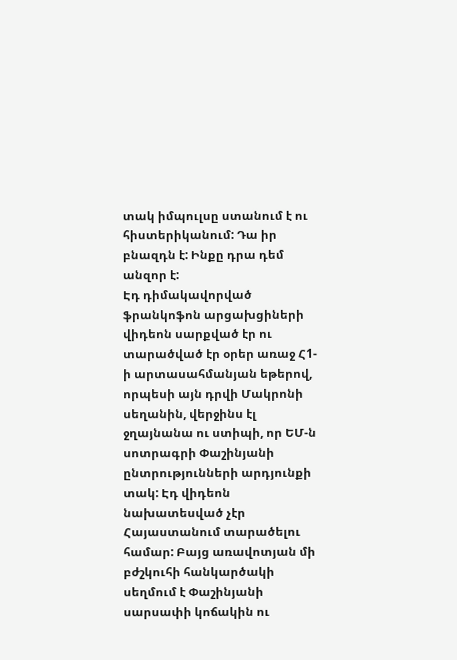տակ իմպուլսը ստանում է ու հիստերիկանում: Դա իր բնազդն է: Ինքը դրա դեմ անզոր է:
Էդ դիմակավորված ֆրանկոֆոն արցախցիների վիդեոն սարքված էր ու տարածված էր օրեր առաջ Հ1-ի արտասահմանյան եթերով, որպեսի այն դրվի Մակրոնի սեղանին, վերջինս էլ ջղայնանա ու ստիպի, որ ԵՄ-ն սոտրագրի Փաշինյանի ընտրությունների արդյունքի տակ: Էդ վիդեոն նախատեսված չէր Հայաստանում տարածելու համար: Բայց առավոտյան մի բժշկուհի հանկարծակի սեղմում է Փաշինյանի սարսափի կոճակին ու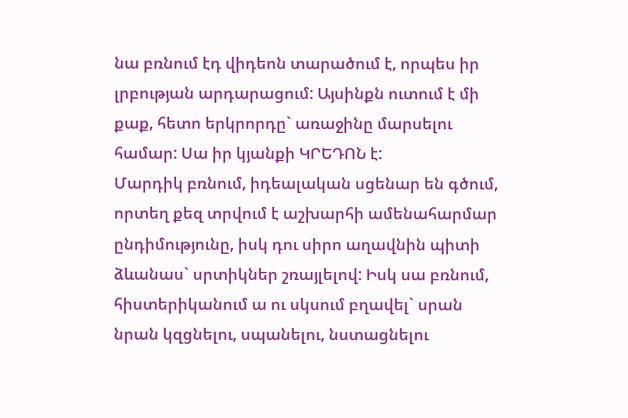նա բռնում էդ վիդեոն տարածում է, որպես իր լրբության արդարացում: Այսինքն ուտում է մի քաք, հետո երկրորդը` առաջինը մարսելու համար: Սա իր կյանքի ԿՐԵԴՈՆ է:
Մարդիկ բռնում, իդեալական սցենար են գծում, որտեղ քեզ տրվում է աշխարհի ամենահարմար ընդիմությունը, իսկ դու սիրո աղավնին պիտի ձևանաս` սրտիկներ շռայլելով: Իսկ սա բռնում, հիստերիկանում ա ու սկսում բղավել` սրան նրան կզցնելու, սպանելու, նստացնելու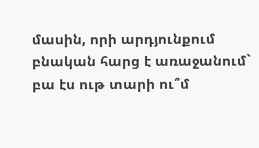մասին, որի արդյունքում բնական հարց է առաջանում` բա էս ութ տարի ու՞մ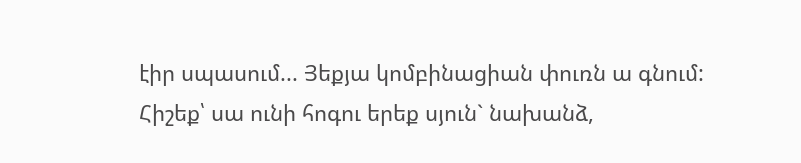էիր սպասում... Յեքյա կոմբինացիան փուռն ա գնում:
Հիշեք՝ սա ունի հոգու երեք սյուն` նախանձ,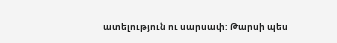ատելություն ու սարսափ: Թարսի պես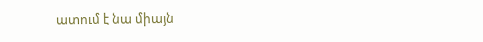ատում է նա միայն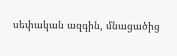սեփական ազգին, մնացածից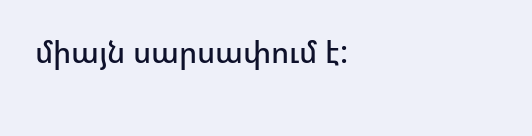միայն սարսափում է: